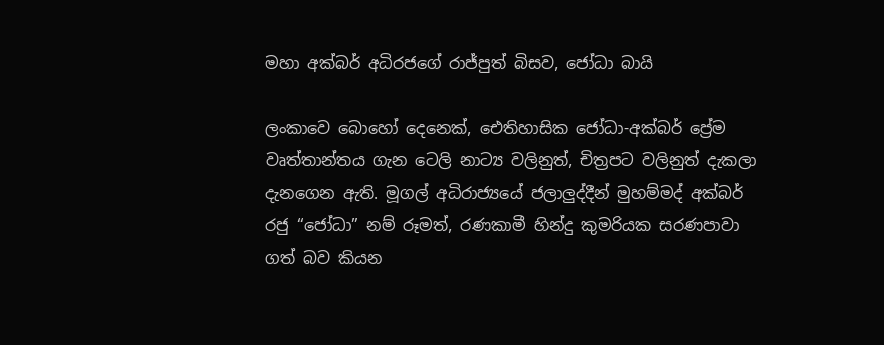මහා අක්බර් අධිරජගේ රාජ්පුත් බිසව, ජෝධා බායි

ලංකාවෙ බොහෝ දෙනෙක්, ඓතිහාසික ජෝධා-අක්බර් ප්‍රේම වෘත්තාන්තය ගැන ටෙලි නාට්‍ය වලිනුත්, චිත්‍රපට වලිනුත් දැකලා දැනගෙන ඇති. මූගල් අධිරාජ්‍යයේ ජලාලුද්දීන් මුහම්මද් අක්බර් රජු “ජෝධා” නම් රූමත්, රණකාමී හින්දු කුමරියක සරණපාවා ගත් බව කියන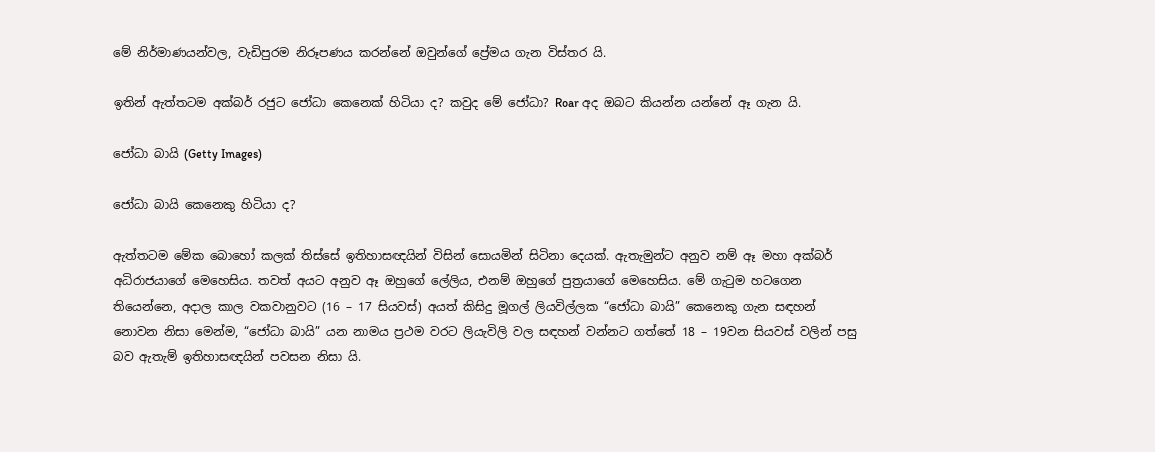මේ නිර්මාණයන්වල, වැඩිපුරම නිරූපණය කරන්නේ ඔවුන්ගේ ප්‍රේමය ගැන විස්තර යි.

ඉතින් ඇත්තටම අක්බර් රජුට ජෝධා කෙනෙක් හිටියා ද? කවුද මේ ජෝධා? Roar අද ඔබට කියන්න යන්නේ ඈ ගැන යි.

ජෝධා බායි (Getty Images)

ජෝධා බායි කෙනෙකු හිටියා ද?

ඇත්තටම මේක බොහෝ කලක් තිස්සේ ඉතිහාසඥයින් විසින් සොයමින් සිටිනා දෙයක්. ඇතැමුන්ට අනුව නම් ඈ මහා අක්බර් අධිරාජයාගේ මෙහෙසිය. තවත් අයට අනුව ඈ ඔහුගේ ලේලිය, එනම් ඔහුගේ පුත්‍රයාගේ මෙහෙසිය. මේ ගැ‍ටුම හටගෙන තියෙන්නෙ, අදාල කාල වකවානුවට (16 – 17 සියවස්) අයත් කිසිදු මූගල් ලියවිල්ලක “ජෝධා බායි” කෙනෙකු ගැන සඳහන් නොවන නිසා මෙන්ම, “ජෝධා බායි” යන නාමය ප්‍රථම වරට ලියැවිලි වල සඳහන් වන්නට ගත්තේ 18 – 19වන සියවස් වලින් පසු බව ඇතැම් ඉතිහාසඥයින් පවසන නිසා යි.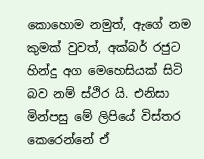කොහොම නමුත්, ඇගේ නම කුමක් වුවත්, අක්බර් රජුට හින්දු අග මෙහෙසියක් සිටි බව නම් ස්ථිර යි. එනිසා මින්පසු මේ ලිපියේ විස්තර කෙරෙන්නේ ඒ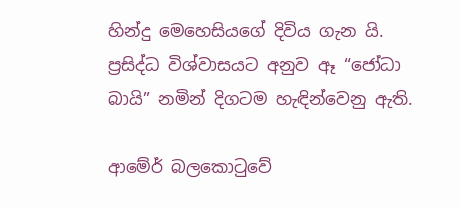හින්දු මෙහෙසියගේ දිවිය ගැන යි. ප්‍රසිද්ධ විශ්වාසයට අනුව ඈ “ජෝධා බායි” නමින් දිගටම හැඳින්වෙනු ඇති.

ආමේර් බලකො‍ටුවේ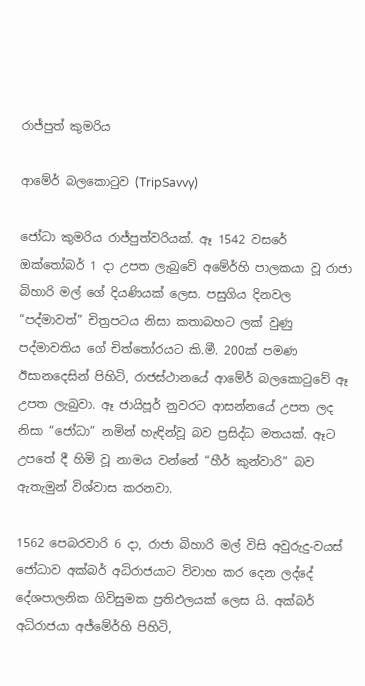රාජ්පුත් කුමරිය

ආමේර් බලකො‍ටුව (TripSavvy)

ජෝධා කුමරිය රාජ්පුත්වරියක්. ඈ 1542 වසරේ ඔක්තෝබර් 1 දා උපත ලැබුවේ අමේර්හි පාලකයා වූ රාජා බිහාරි මල් ගේ දියණියක් ලෙස. පසුගිය දිනවල “පද්මාවත්” චිත්‍රපටය නිසා කතාබහට ලක් වුණු පද්මාවතිය ගේ චිත්තෝරයට කි.මී. 200ක් පමණ ඊසානදෙසින් පිහිටි, රාජස්ථානයේ ආමේර් බලකො‍ටුවේ ඈ උපත ලැබුවා. ඈ ජායිපූර් නුවරට ආසන්නයේ උපත ලද නිසා “ජෝධා” නමින් හැඳින්වූ බව ප්‍රසිද්ධ මතයක්. ඈට උපතේ දී හිමි වූ නාමය වන්නේ “හීර් කුන්වාරි” බව ඇතැමුන් විශ්වාස කරනවා.

1562 පෙබරවාරි 6 දා, රාජා බිහාරි මල් විසි අවුරුදු-වයස් ජෝධාව අක්බර් අධිරාජයාට විවාහ කර දෙන ලද්දේ දේශපාලනික ගිවිසුමක ප්‍රතිඵලයක් ලෙස යි. අක්බර් අධිරාජයා අජ්මේර්හි පිහිටි,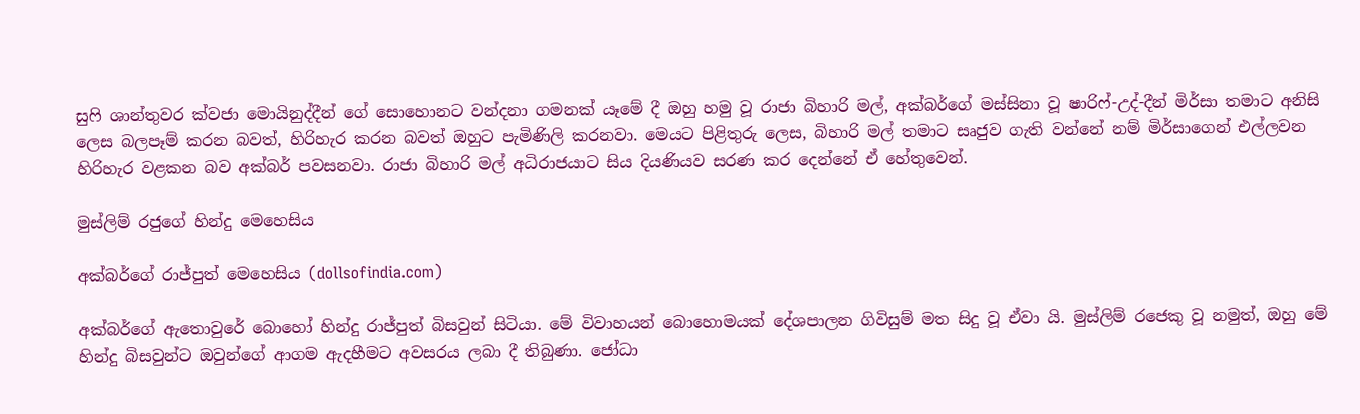සු‍ෆි ශාන්තුවර ක්වජා මොයිනුද්දීන් ගේ සොහොනට වන්දනා ගමනක් යෑමේ දී ඔහු හමු වූ රාජා බිහාරි මල්, අක්බර්ගේ මස්සිනා වූ ෂාරිෆ්-උද්-දීන් මිර්සා තමාට අනිසි ලෙස බලපෑම් කරන බවත්, හිරිහැර කරන බවත් ඔහුට පැමිණිලි කරනවා. මෙයට පිළිතුරු ලෙස, බිහාරි මල් තමාට සෘජුව ගැති වන්නේ නම් මිර්සාගෙන් එල්ලවන හිරිහැර වළකන බව අක්බර් පවසනවා. රාජා බිහාරි මල් අධිරාජයාට සිය දියණියව සරණ කර දෙන්නේ ඒ හේතුවෙන්.

මුස්ලිම් රජුගේ හින්දු මෙහෙසිය

අක්බර්ගේ රාජ්පුත් මෙහෙසිය (dollsofindia.com)

අක්බර්ගේ ඇතොවුරේ බොහෝ හින්දු රාජ්පුත් බිසවුන් සිටියා. මේ විවාහයන් බොහොමයක් දේශපාලන ගිවිසුම් මත සිදු වූ ඒවා යි. මුස්ලිම් රජෙකු වූ නමුත්, ඔහු මේ හින්දු බිසවුන්ට ඔවුන්ගේ ආගම ඇදහීමට අවසරය ලබා දී තිබුණා. ජෝධා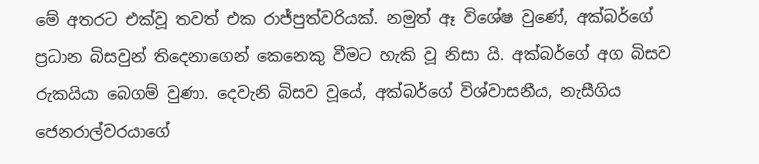මේ අතරට එක්වූ තවත් එක රාජ්පුත්වරියක්. නමුත් ඈ විශේෂ වුණේ, අක්බර්ගේ ප්‍රධාන බිසවුන් තිදෙනාගෙන් කෙනෙකු වීමට හැකි වූ නිසා යි. අක්බර්ගේ අග බිසව රුකයියා බෙගම් වුණා. දෙවැනි බිසව වූයේ, අක්බර්ගේ විශ්වාසනීය, නැසීගිය ජෙනරාල්වරයාගේ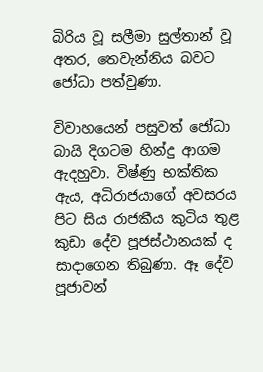බිරිය වූ සලීමා සුල්තාන් වූ අතර, තෙවැන්නිය බවට ජෝධා පත්වුණා.

විවාහයෙන් පසුවත් ජෝධා බායි දිගටම හින්දු ආගම ඇදහුවා. විෂ්ණු භක්තික ඇය, අධිරාජයාගේ අවසරය පිට සිය රාජකීය කුටිය තුළ කුඩා දේව පූජස්ථානයක් ද සාදාගෙන තිබුණා. ඈ දේව පූජාවන්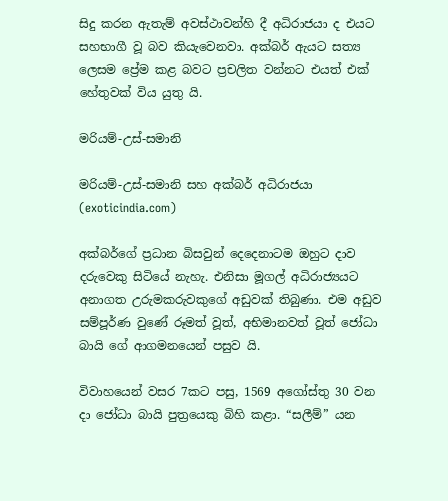සිදු කරන ඇතැම් අවස්ථාවන්හි දී අධිරාජයා ද එයට සහභාගී වූ බව කියැවෙනවා. අක්බර් ඇයට සත්‍ය ලෙසම ප්‍රේම කළ බවට ප්‍රචලිත වන්නට එයත් එක් හේතුවක් විය යුතු යි.

මරියම්-උස්-සමානි

මරියම්-උස්-සමානි සහ අක්බර් අධිරාජයා (exoticindia.com)

අක්බර්ගේ ප්‍රධාන බිසවුන් දෙදෙනාටම ඔහුට දාව දරුවෙකු සිටියේ නැහැ. එනිසා මූගල් අධිරාජ්‍යයට අනාගත උරුමකරුවකුගේ අඩුවක් තිබුණා. එම අඩුව සම්පූර්ණ වුණේ රූමත් වූත්, අභිමානවත් වූත් ජෝධා බායි ගේ ආගමනයෙන් පසුව යි.

විවාහයෙන් වසර 7කට පසු, 1569 අගෝස්තු 30 වන දා ජෝධා බායි පුත්‍රයෙකු බිහි කළා. “සලීම්” යන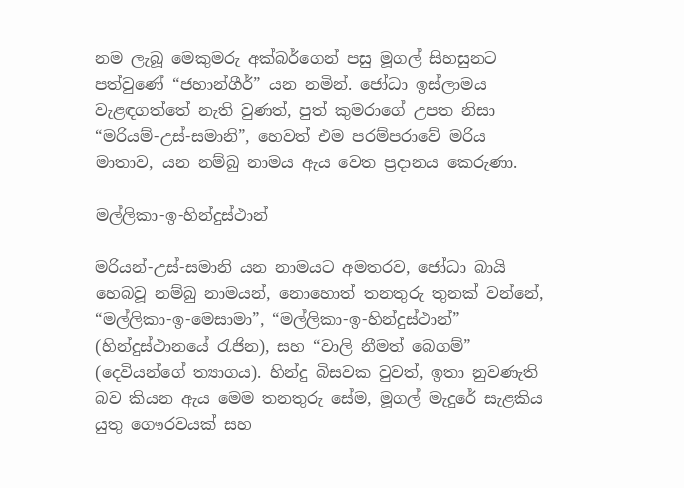නම ලැබූ මෙකුමරු අක්බර්ගෙන් පසු මූගල් සිහසුනට පත්වුණේ “ජහාන්ගීර්” යන නමින්. ජෝධා ඉස්ලාමය වැළඳගත්තේ නැති වුණත්, පුත් කුමරාගේ උපත නිසා “මරියම්-උස්-සමානි”, හෙවත් එම පරම්පරාවේ මරිය මාතාව, යන නම්බු නාමය ඇය වෙත ප්‍රදානය කෙරුණා.

මල්ලිකා-ඉ-හින්දුස්ථාන්

මරියන්-උස්-සමානි යන නාමයට අමතරව, ජෝධා බායි හෙබවූ නම්බු නාමයන්, නොහොත් තනතුරු තුනක් වන්නේ, “මල්ලිකා-ඉ-මෙසාමා”, “මල්ලිකා-ඉ-හින්දුස්ථාන්” (හින්දුස්ථානයේ ‍රැජින), සහ “වාලි නීමත් බෙගම්” (දෙවියන්ගේ ත්‍යාගය). හින්දු බිසවක වුවත්, ඉතා නුවණැති බව කියන ඇය මෙම තනතුරු සේම, මූගල් මැදුරේ සැළකිය යුතු ගෞරවයක් සහ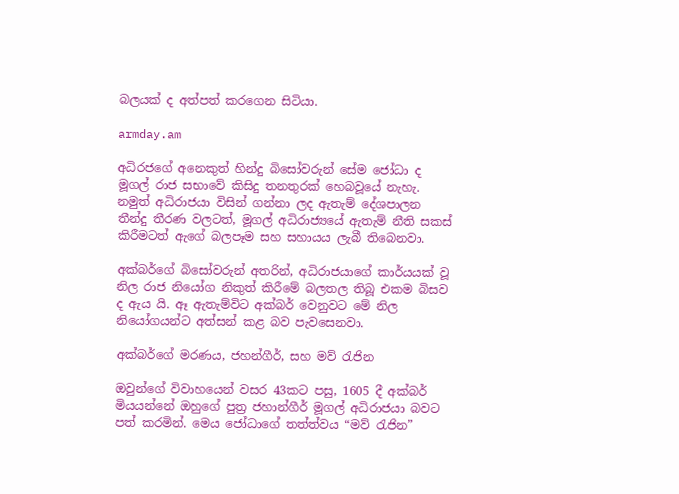බලයක් ද අත්පත් කරගෙන සිටියා.

armday.am

අධිරජගේ අනෙකුත් හින්දු බිසෝවරුන් සේම ජෝධා ද මූගල් රාජ සභාවේ කිසිදු තනතුරක් හෙබවූයේ නැහැ. නමුත් අධිරාජයා විසින් ගන්නා ලද ඇතැම් දේශපාලන තීන්දු තීරණ වලටත්, මූගල් අධිරාජ්‍යයේ ඇතැම් නීති සකස් කිරීමටත් ඇගේ බලපෑම සහ සහායය ලැබී තිබෙනවා.

අක්බර්ගේ බිසෝවරුන් අතරින්, අධිරාජයාගේ කාර්යයක් වූ නිල රාජ නියෝග නිකුත් කිරීමේ බලතල තිබූ එකම බිසව ද ඇය යි. ඈ ඇතැම්විට අක්බර් වෙනුවට මේ නිල නියෝගයන්ට අත්සන් කළ බව පැවසෙනවා.

අක්බර්ගේ මරණය, ජහන්ගීර්, සහ මව් ‍රැජින

ඔවුන්ගේ විවාහයෙන් වසර 43කට පසු, 1605 දී අක්බර් මියයන්නේ ඔහුගේ පුත්‍ර ජහාන්ගීර් මූගල් අධිරාජයා බවට පත් කරමින්. මෙය ජෝධාගේ තත්ත්වය “මව් ‍රැජින”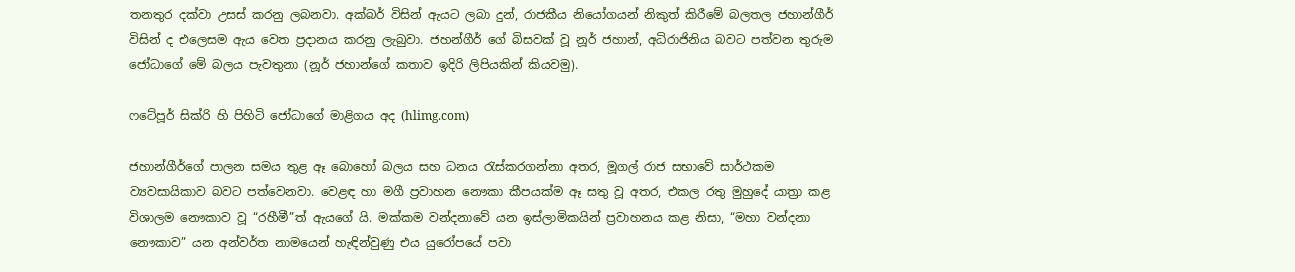තනතුර දක්වා උසස් කරනු ලබනවා. අක්බර් විසින් ඇයට ලබා දුන්, රාජකීය නියෝගයන් නිකුත් කිරීමේ බලතල ජහාන්ගීර් විසින් ද එලෙසම ඇය වෙත ප්‍රදානය කරනු ලැබුවා. ජහන්ගීර් ගේ බිසවක් වූ නූර් ජහාන්, අධිරාජිනිය බවට පත්වන තුරුම ජෝධාගේ මේ බලය පැවතුනා (නූර් ජහාන්ගේ කතාව ඉදිරි ලිපියකින් කියවමු).

ෆටේපූර් සික්රි හි පිහිටි ජෝධාගේ මාළිගය අද (hlimg.com)

ජහාන්ගීර්ගේ පාලන සමය තුළ ඈ බොහෝ බලය සහ ධනය ‍රැස්කරගන්නා අතර, මූගල් රාජ සභාවේ සාර්ථකම ව්‍යවසායිකාව බවට පත්වෙනවා. වෙළඳ හා මගී ප්‍රවාහන නෞකා කීපයක්ම ඈ සතු වූ අතර, එකල රතු මුහුදේ යාත්‍රා කළ විශාලම නෞකාව වූ “රහීමී”ත් ඇයගේ යි. මක්කම වන්දනාවේ යන ඉස්ලාමිකයින් ප්‍රවාහනය කළ නිසා, “මහා වන්දනා නෞකාව” යන අන්වර්ත නාමයෙන් හැඳින්වුණු එය යුරෝපයේ පවා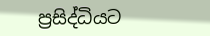ප්‍රසිද්ධියට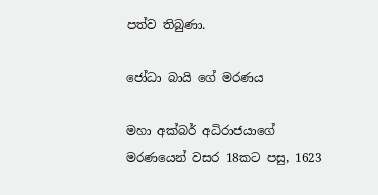පත්ව තිබුණා.

ජෝධා බායි ගේ මරණය

මහා අක්බර් අධිරාජයාගේ මරණයෙන් වසර 18කට පසු, 1623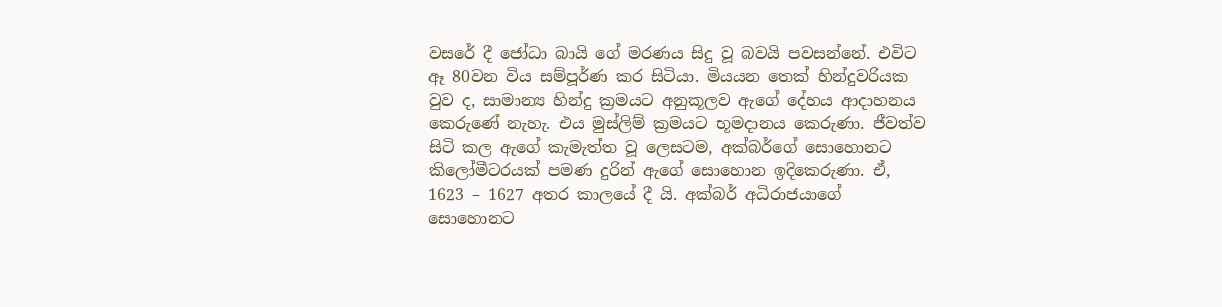වසරේ දී ජෝධා බායි ගේ මරණය සිදු වූ බවයි පවසන්නේ. එවිට ඈ 80වන විය සම්පූර්ණ කර සිටියා. මියයන තෙක් හින්දුවරියක වුව ද, සාමාන්‍ය හින්දු ක්‍රමයට අනුකූලව ඇගේ දේහය ආදාහනය කෙරුණේ නැහැ. එය මුස්ලිම් ක්‍රමයට භූමදානය කෙරුණා. ජීවත්ව සිටි කල ඇගේ කැමැත්ත වූ ලෙසටම, අක්බර්ගේ සොහොනට කිලෝමීටරයක් පමණ දුරින් ඇගේ සොහොන ඉදිකෙරුණා. ඒ, 1623 – 1627 අතර කාලයේ දී යි. අක්බර් අධිරාජයාගේ සොහොනට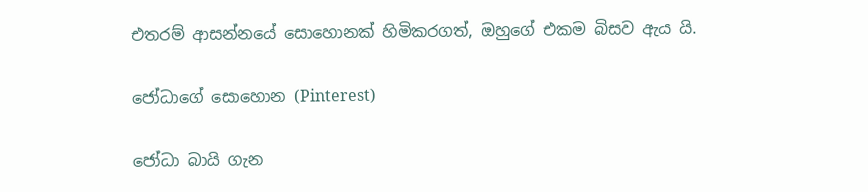එතරම් ආසන්නයේ සොහොනක් හිමිකරගත්, ඔහුගේ එකම බිසව ඇය යි.

ජෝධාගේ සොහොන (Pinterest)

ජෝධා බායි ගැන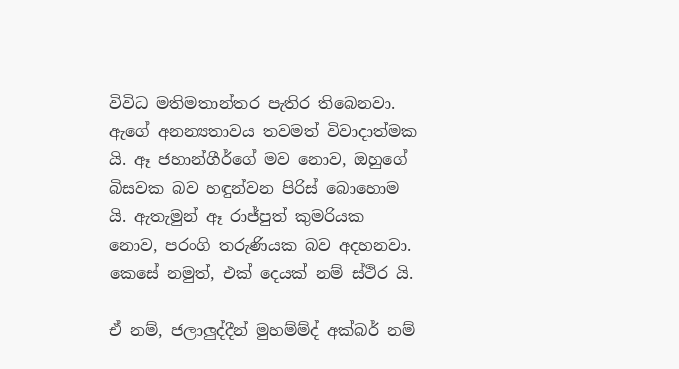විවිධ මතිමතාන්තර පැතිර තිබෙනවා. ඇගේ අනන්‍යතාවය තවමත් විවාදාත්මක යි. ඈ ජහාන්ගීර්ගේ මව නොව, ඔහුගේ බිසවක බව හඳුන්වන පිරිස් බොහොම යි. ඇතැමුන් ඈ රාජ්පුත් කුමරියක නොව, පරංගි තරුණියක බව අදහනවා. කෙසේ නමුත්, එක් දෙයක් නම් ස්ථිර යි.

ඒ නම්, ජලාලුද්දීන් මුහම්ම්ද් අක්බර් නම්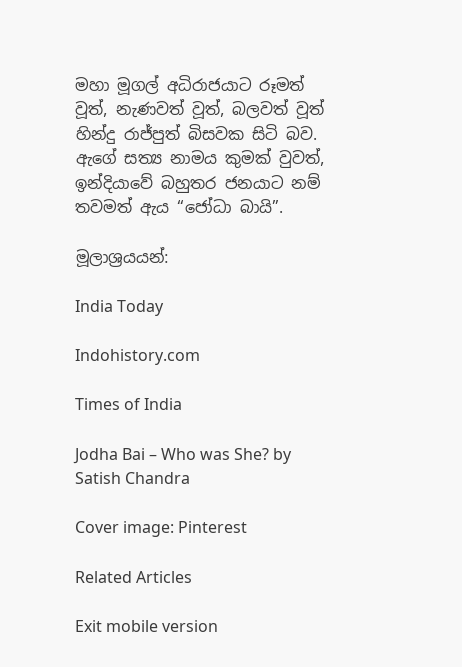මහා මූගල් අධිරාජයාට රූමත් වූත්, නැණවත් වූත්, බලවත් වූත් හින්දු රාජ්පුත් බිසවක සිටි බව. ඇගේ සත්‍ය නාමය කුමක් වුවත්, ඉන්දියාවේ බහුතර ජනයාට නම් තවමත් ඇය “ජෝධා බායි”.

මූලාශ්‍රයයන්:

India Today

Indohistory.com

Times of India

Jodha Bai – Who was She? by Satish Chandra

Cover image: Pinterest

Related Articles

Exit mobile version